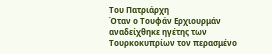Του Πατριάρχη
Όταν ο Τουφάν Ερχιουρμάν αναδείχθηκε ηγέτης των Τουρκοκυπρίων τον περασμένο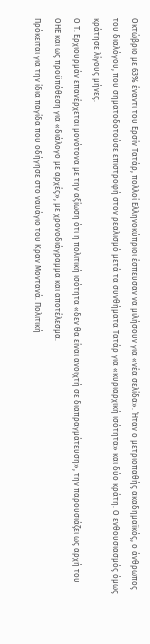Οκτώβριο με 63% έναντι του Ερσίν Τατάρ, πολλοί Ελληνοκύπριοι έσπευσαν να μιλήσουν για «νέα σελίδα». Ήταν ο μετριοπαθής ακαδημαϊκός, ο άνθρωπος του διαλόγου, που σηματοδοτούσε επιστροφή στον ρεαλισμό μετά τα συνθήματα Τατάρ για «κυριαρχική ισότητα» και δύο κράτη. Ο ενθουσιασμός όμως κράτησε λίγους μήνες.
Ο Τ. Ερχιουρμάν επανέρχεται μονότονα με την αξίωση ότι η πολιτική ισότητα «δεν θα είναι ανοιχτή σε διαπραγμάτευση», την παρουσιάζει ως αρχή του ΟΗΕ και ως προϋπόθεση για «διάλογο με αρχές», με χρονοδιάγραμμα και αποτέλεσμα.
Πρόκειται για την ίδια παγίδα που οδήγησε στο ναυάγιο του Κραν Μοντανά. Πολιτική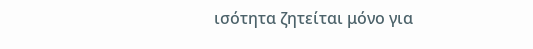ισότητα ζητείται μόνο για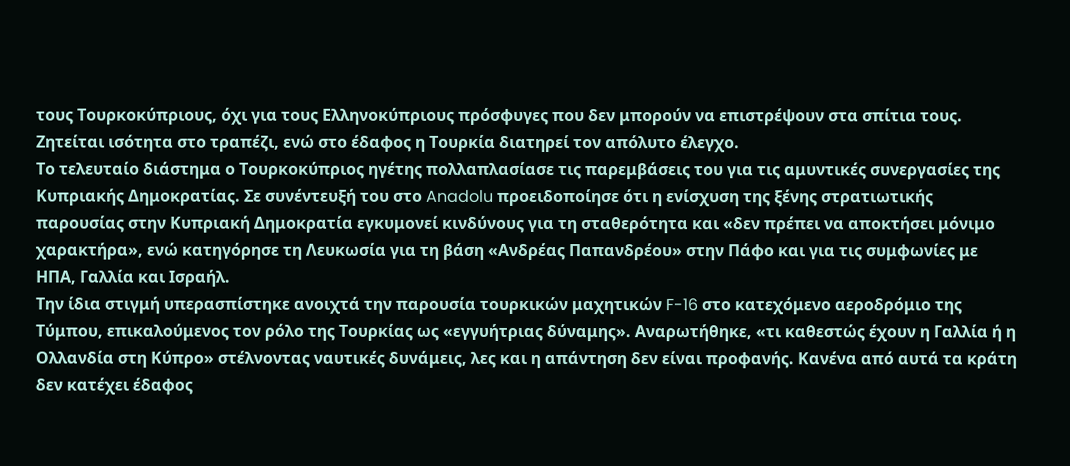τους Τουρκοκύπριους, όχι για τους Ελληνοκύπριους πρόσφυγες που δεν μπορούν να επιστρέψουν στα σπίτια τους. Ζητείται ισότητα στο τραπέζι, ενώ στο έδαφος η Τουρκία διατηρεί τον απόλυτο έλεγχο.
Το τελευταίο διάστημα ο Τουρκοκύπριος ηγέτης πολλαπλασίασε τις παρεμβάσεις του για τις αμυντικές συνεργασίες της Κυπριακής Δημοκρατίας. Σε συνέντευξή του στο Anadolu προειδοποίησε ότι η ενίσχυση της ξένης στρατιωτικής παρουσίας στην Κυπριακή Δημοκρατία εγκυμονεί κινδύνους για τη σταθερότητα και «δεν πρέπει να αποκτήσει μόνιμο χαρακτήρα», ενώ κατηγόρησε τη Λευκωσία για τη βάση «Ανδρέας Παπανδρέου» στην Πάφο και για τις συμφωνίες με ΗΠΑ, Γαλλία και Ισραήλ.
Την ίδια στιγμή υπερασπίστηκε ανοιχτά την παρουσία τουρκικών μαχητικών F-16 στο κατεχόμενο αεροδρόμιο της Τύμπου, επικαλούμενος τον ρόλο της Τουρκίας ως «εγγυήτριας δύναμης». Αναρωτήθηκε, «τι καθεστώς έχουν η Γαλλία ή η Ολλανδία στη Κύπρο» στέλνοντας ναυτικές δυνάμεις, λες και η απάντηση δεν είναι προφανής. Κανένα από αυτά τα κράτη δεν κατέχει έδαφος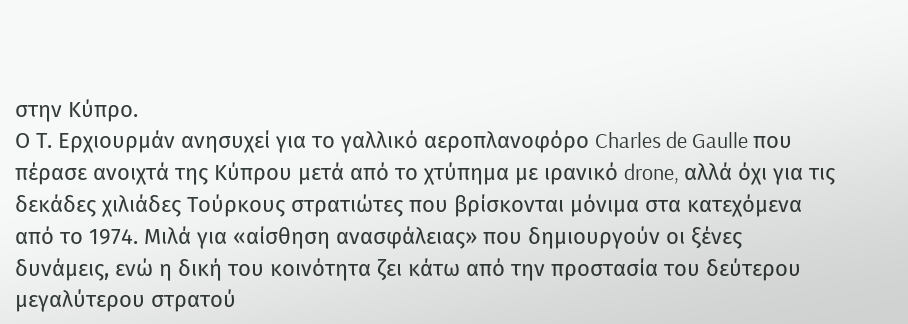στην Κύπρο.
Ο Τ. Ερχιουρμάν ανησυχεί για το γαλλικό αεροπλανοφόρο Charles de Gaulle που πέρασε ανοιχτά της Κύπρου μετά από το χτύπημα με ιρανικό drone, αλλά όχι για τις δεκάδες χιλιάδες Τούρκους στρατιώτες που βρίσκονται μόνιμα στα κατεχόμενα από το 1974. Μιλά για «αίσθηση ανασφάλειας» που δημιουργούν οι ξένες δυνάμεις, ενώ η δική του κοινότητα ζει κάτω από την προστασία του δεύτερου μεγαλύτερου στρατού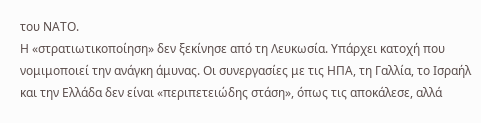του ΝΑΤΟ.
Η «στρατιωτικοποίηση» δεν ξεκίνησε από τη Λευκωσία. Υπάρχει κατοχή που νομιμοποιεί την ανάγκη άμυνας. Οι συνεργασίες με τις ΗΠΑ, τη Γαλλία, το Ισραήλ και την Ελλάδα δεν είναι «περιπετειώδης στάση», όπως τις αποκάλεσε, αλλά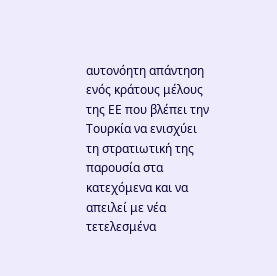αυτονόητη απάντηση ενός κράτους μέλους της ΕΕ που βλέπει την Τουρκία να ενισχύει τη στρατιωτική της παρουσία στα κατεχόμενα και να απειλεί με νέα τετελεσμένα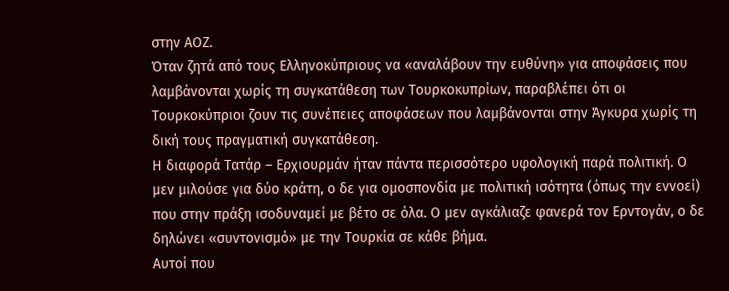στην ΑΟΖ.
Όταν ζητά από τους Ελληνοκύπριους να «αναλάβουν την ευθύνη» για αποφάσεις που λαμβάνονται χωρίς τη συγκατάθεση των Τουρκοκυπρίων, παραβλέπει ότι οι Τουρκοκύπριοι ζουν τις συνέπειες αποφάσεων που λαμβάνονται στην Άγκυρα χωρίς τη δική τους πραγματική συγκατάθεση.
Η διαφορά Τατάρ – Ερχιουρμάν ήταν πάντα περισσότερο υφολογική παρά πολιτική. Ο μεν μιλούσε για δύο κράτη, ο δε για ομοσπονδία με πολιτική ισότητα (όπως την εννοεί) που στην πράξη ισοδυναμεί με βέτο σε όλα. Ο μεν αγκάλιαζε φανερά τον Ερντογάν, ο δε δηλώνει «συντονισμό» με την Τουρκία σε κάθε βήμα.
Αυτοί που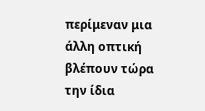περίμεναν μια άλλη οπτική βλέπουν τώρα την ίδια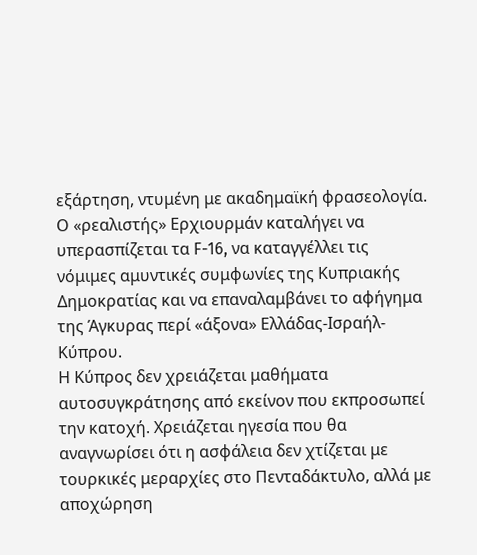εξάρτηση, ντυμένη με ακαδημαϊκή φρασεολογία. Ο «ρεαλιστής» Ερχιουρμάν καταλήγει να υπερασπίζεται τα F-16, να καταγγέλλει τις νόμιμες αμυντικές συμφωνίες της Κυπριακής Δημοκρατίας και να επαναλαμβάνει το αφήγημα της Άγκυρας περί «άξονα» Ελλάδας-Ισραήλ-Κύπρου.
Η Κύπρος δεν χρειάζεται μαθήματα αυτοσυγκράτησης από εκείνον που εκπροσωπεί την κατοχή. Χρειάζεται ηγεσία που θα αναγνωρίσει ότι η ασφάλεια δεν χτίζεται με τουρκικές μεραρχίες στο Πενταδάκτυλο, αλλά με αποχώρηση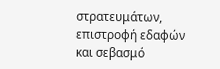στρατευμάτων, επιστροφή εδαφών και σεβασμό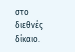στο διεθνές δίκαιο.